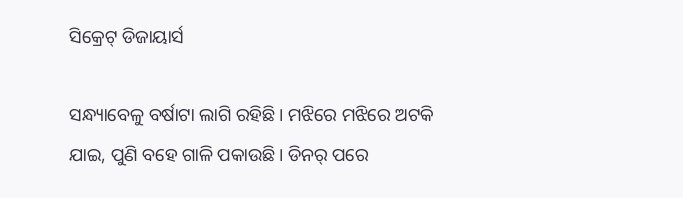ସିକ୍ରେଟ୍ ଡିଜାୟାର୍ସ

ସନ୍ଧ୍ୟାବେଳୁ ବର୍ଷାଟା ଲାଗି ରହିଛି। ମଝିରେ ମଝିରେ ଅଟକି ଯାଇ, ପୁଣି ବହେ ଗାଳି ପକାଉଛି। ଡିନର୍ ପରେ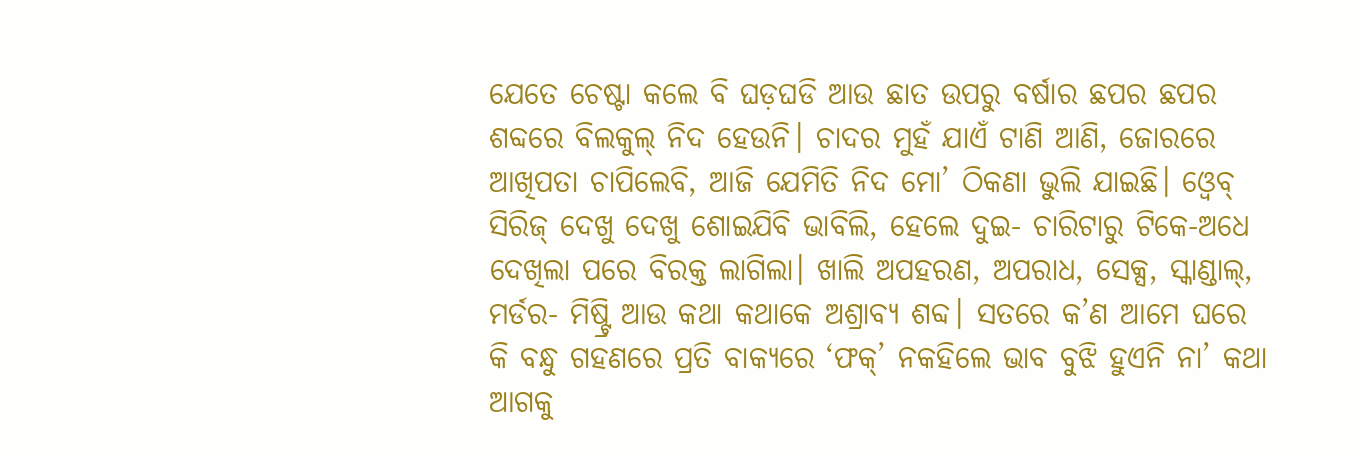ଯେତେ ଚେଷ୍ଟା କଲେ ବି ଘଡ଼ଘଡି ଆଉ ଛାତ ଉପରୁ ବର୍ଷାର ଛପର ଛପର ଶବ୍ଦରେ ବିଲକୁଲ୍ ନିଦ ହେଉନି। ଚାଦର ମୁହଁ ଯାଏଁ ଟାଣି ଆଣି, ଜୋରରେ ଆଖିପତା ଚାପିଲେବି, ଆଜି ଯେମିତି ନିଦ ମୋ’ ଠିକଣା ଭୁଲି ଯାଇଛି। ଓ୍ବେବ୍ ସିରିଜ୍ ଦେଖୁ ଦେଖୁ ଶୋଇଯିବି ଭାବିଲି, ହେଲେ ଦୁଇ- ଚାରିଟାରୁ ଟିକେ-ଅଧେ ଦେଖିଲା ପରେ ବିରକ୍ତ ଲାଗିଲା। ଖାଲି ଅପହରଣ, ଅପରାଧ, ସେକ୍ସ, ସ୍କାଣ୍ଡାଲ୍, ମର୍ଡର- ମିଷ୍ଟ୍ରି ଆଉ କଥା କଥାକେ ଅଶ୍ରାବ୍ୟ ଶବ୍ଦ। ସତରେ କ’ଣ ଆମେ ଘରେ କି ବନ୍ଧୁ ଗହଣରେ ପ୍ରତି ବାକ୍ୟରେ ‘ଫକ୍’ ନକହିଲେ ଭାବ ବୁଝି ହୁଏନି ନା’ କଥା ଆଗକୁ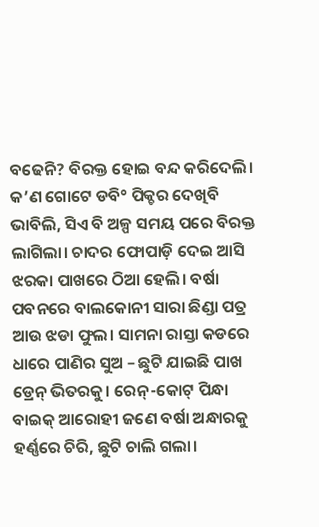ବଢେନି? ବିରକ୍ତ ହୋଇ ବନ୍ଦ କରିଦେଲି। କ’ଣ ଗୋଟେ ଡବି° ପିକ୍ଚର ଦେଖିବି ଭାବିଲି, ସିଏ ବି ଅଳ୍ପ ସମୟ ପରେ ବିରକ୍ତ ଲାଗିଲା। ଚାଦର ଫୋପାଡ଼ି ଦେଇ ଆସି ଝରକା ପାଖରେ ଠିଆ ହେଲି। ବର୍ଷା ପବନରେ ବାଲକୋନୀ ସାରା ଛିଣ୍ଡା ପତ୍ର ଆଉ ଝଡା ଫୁଲ। ସାମନା ରାସ୍ତା କଡରେ ଧାରେ ପାଣିର ସୁଅ – ଛୁଟି ଯାଇଛି ପାଖ ଡ୍ରେନ୍ ଭିତରକୁ। ରେନ୍-କୋଟ୍ ପିନ୍ଧା ବାଇକ୍ ଆରୋହୀ ଜଣେ ବର୍ଷା ଅନ୍ଧାରକୁ ହର୍ଣ୍ଣରେ ଚିରି, ଛୁଟି ଚାଲି ଗଲା।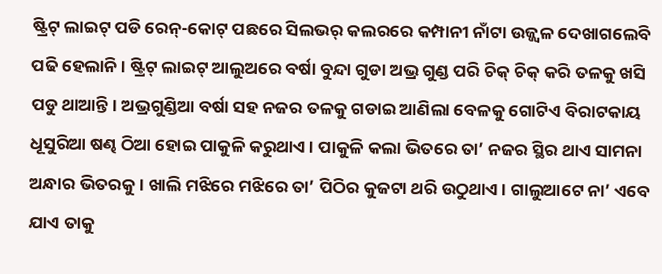ଷ୍ଟ୍ରିଟ୍ ଲାଇଟ୍ ପଡି ରେନ୍-କୋଟ୍ ପଛରେ ସିଲଭର୍ କଲରରେ କମ୍ପାନୀ ନାଁଟା ଉଜ୍ଜ୍ୱଳ ଦେଖାଗଲେବି ପଢି ହେଲାନି। ଷ୍ଟ୍ରିଟ୍ ଲାଇଟ୍ ଆଲୁଅରେ ବର୍ଷା ବୁନ୍ଦା ଗୁଡା ଅଭ୍ର ଗୁଣ୍ଡ ପରି ଚିକ୍ ଚିକ୍ କରି ତଳକୁ ଖସି ପଡୁ ଥାଆନ୍ତି। ଅଭ୍ରଗୁଣ୍ଡିଆ ବର୍ଷା ସହ ନଜର ତଳକୁ ଗଡାଇ ଆଣିଲା ବେଳକୁ ଗୋଟିଏ ବିରାଟକାୟ ଧୂସୁରିଆ ଷଣ୍ଢ ଠିଆ ହୋଇ ପାକୁଳି କରୁଥାଏ। ପାକୁଳି କଲା ଭିତରେ ତା’ ନଜର ସ୍ଥିର ଥାଏ ସାମନା ଅନ୍ଧାର ଭିତରକୁ। ଖାଲି ମଝିରେ ମଝିରେ ତା’ ପିଠିର କୁଜଟା ଥରି ଉଠୁଥାଏ। ଗାଲୁଆଟେ ନା’ ଏବେ ଯାଏ ତାକୁ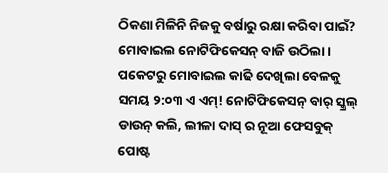ଠିକଣା ମିଳିନି ନିଜକୁ ବର୍ଷାରୁ ରକ୍ଷା କରିବା ପାଇଁ? ମୋବାଇଲ ନୋଟିଫିକେସନ୍ ବାଜି ଉଠିଲା। ପକେଟରୁ ମୋବାଇଲ କାଢି ଦେଖିଲା ବେଳକୁ ସମୟ ୨:୦୩ ଏ ଏମ୍! ନୋଟିଫିକେସନ୍ ବାର୍ ସ୍କ୍ରଲ୍ ଡାଉନ୍ କଲି, ଲୀଳା ଦାସ୍ ର ନୂଆ ଫେସବୁକ୍ ପୋଷ୍ଟ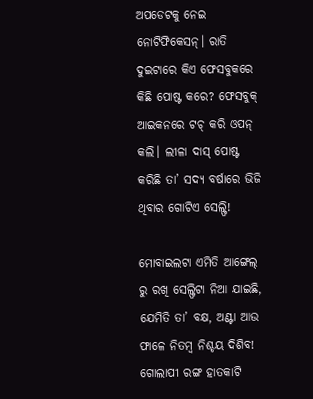ଅପଡେଟକୁ ନେଇ ନୋଟିଫିକେସନ୍। ରାତି ଦୁଇଟାରେ କିଏ ଫେସବୁକରେ କିଛି ପୋଷ୍ଟ କରେ? ଫେସବୁକ୍ ଆଇକନରେ ଟଚ୍ କରି ଓପନ୍ କଲି। ଲୀଳା ଦାସ୍ ପୋଷ୍ଟ କରିଛି ତା’ ସଦ୍ୟ ବର୍ଷାରେ ଭିଜି ଥିବାର ଗୋଟିଏ ସେଲ୍ଫି!

ମୋବାଇଲଟା ଏମିତି ଆଙ୍ଗେଲ୍ ରୁ ରଖି ସେଲ୍ଫିଟା ନିଆ ଯାଇଛି, ଯେମିତି ତା’ ବକ୍ଷ, ଅଣ୍ଟା ଆଉ ଫାଳେ ନିତମ୍ବ ନିଶ୍ଚୟ ଦିଶିବ! ଗୋଲାପୀ ରଙ୍ଗ ହାତକାଟି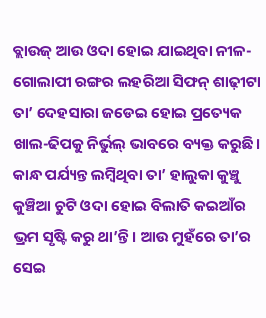ବ୍ଲାଉଜ୍ ଆଉ ଓଦା ହୋଇ ଯାଇଥିବା ନୀଳ-ଗୋଲାପୀ ରଙ୍ଗର ଲହରିଆ ସିଫନ୍ ଶାଢ଼ୀଟା ତା’ ଦେହସାରା ଜଡେଇ ହୋଇ ପ୍ରତ୍ୟେକ ଖାଲ-ଢିପକୁ ନିର୍ଭୁଲ୍ ଭାବରେ ବ୍ୟକ୍ତ କରୁଛି। କାନ୍ଧ ପର୍ଯ୍ୟନ୍ତ ଲମ୍ବିଥିବା ତା’ ହାଲୁକା କୁଞ୍ଚୁ କୁଞ୍ଚିଆ ଚୁଟି ଓଦା ହୋଇ ବିଲାତି କଇଆଁର ଭ୍ରମ ସୃଷ୍ଟି କରୁ ଥା’ନ୍ତି। ଆଉ ମୁହଁରେ ତା’ର ସେଇ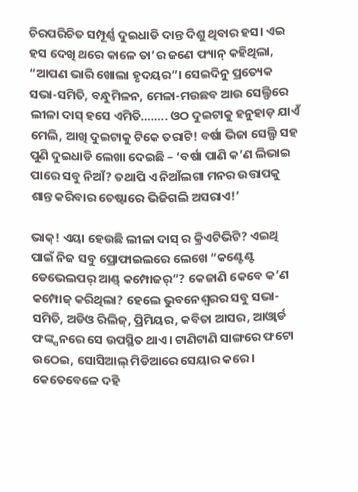ଚିରପରିଚିତ ସମ୍ପୂର୍ଣ୍ଣ ଦୁଇଧାଡି ଦାନ୍ତ ଦିଶୁ ଥିବାର ହସ। ଏଇ ହସ ଦେଖି ଥରେ କାଳେ ତା’ର ଜଣେ ଫ୍ୟାନ୍ କହିଥିଲା, “ଆପଣ ଭାରି ଖୋଲା ହୃଦୟର”। ସେଇଦିନୁ ପ୍ରତ୍ୟେକ ସଭା-ସମିତି, ବନ୍ଧୁମିଳନ, ମେଳା-ମଉଛବ ଆଉ ସେଲ୍ଫିରେ ଲୀଳା ଦାସ୍ ହସେ ଏମିତି…….. ଓଠ ଦୁଇଟାକୁ ହନୁହାଡ଼ ଯାଏଁ ମେଲି, ଆଖି ଦୁଇଟାକୁ ଟିକେ ତରାଟି! ବର୍ଷା ଭିଜା ସେଲ୍ଫି ସହ ପୁଣି ଦୁଇଧାଡି ଲେଖା ଦେଇଛି – ‘ବର୍ଷା ପାଣି କ’ଣ ଲିଭାଇ ପାରେ ସବୁ ନିଆଁ? ତଥାପି ଏ ନିଆଁଲଗା ମନର ଉତ୍ତାପକୁ ଶାନ୍ତ କରିବାର ଚେଷ୍ଟାରେ ଭିଜିଗଲି ଅସରାଏ!’

ଭାକ୍! ଏୟା ହେଉଛି ଲୀଳା ଦାସ୍ ର କ୍ରିଏଟିଭିଟି? ଏଇଥି ପାଇଁ ନିଜ ସବୁ ପ୍ରୋଫାଇଲରେ ଲେଖେ “କଣ୍ଟେଣ୍ଟ ଡେଭେଲପର୍ ଆଣ୍ଡ୍ କମ୍ପୋଜର୍”? କେଜାଣି କେବେ କ’ଣ କମ୍ପୋଜ୍ କରିଥିଲା? ହେଲେ ଭୁବନେଶ୍ୱରର ସବୁ ସଭା-ସମିତି, ଅଡିଓ ରିଲିଜ୍, ପ୍ରିମିୟର, କବିତା ଆସର, ଆଓ୍ବାର୍ଡ ଫଙ୍କ୍ସନରେ ସେ ଉପସ୍ଥିତ ଥାଏ। ଟାଣିଟାଣି ସାଙ୍ଗରେ ଫଟୋ ଉଠେଇ, ସୋସିଆଲ୍ ମିଡିଆରେ ସେୟାର କରେ। କେତେବେଳେ ଦହି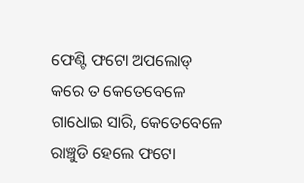ଫେଣ୍ଟି ଫଟୋ ଅପଲୋଡ୍ କରେ ତ କେତେବେଳେ ଗାଧୋଇ ସାରି, କେତେବେଳେ ରାଞ୍ଚୁଡି ହେଲେ ଫଟୋ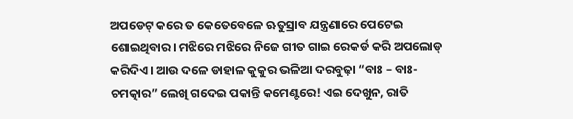ଅପଡେଟ୍ କରେ ତ କେତେବେଳେ ଋତୁସ୍ରାବ ଯନ୍ତ୍ରଣାରେ ପେଟେଇ ଶୋଇଥିବାର। ମଝିରେ ମଝିରେ ନିଜେ ଗୀତ ଗାଇ ରେକର୍ଡ କରି ଅପଲୋଡ୍ କରିଦିଏ। ଆଉ ଦଳେ ଡାହାଳ କୁକୁର ଭଳିଆ ଦରବୁଢ଼ା “ବାଃ – ବାଃ- ଚମତ୍କାର” ଲେଖି ଗଦେଇ ପକାନ୍ତି କମେଣ୍ଟରେ! ଏଇ ଦେଖୁନ, ରାତି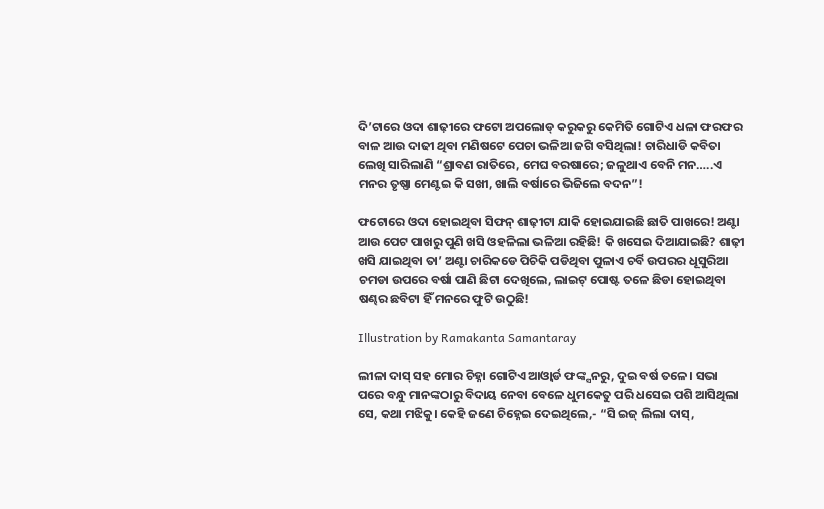ଦି’ଟାରେ ଓଦା ଶାଢ଼ୀରେ ଫଟୋ ଅପଲୋଡ୍ କରୁକରୁ କେମିତି ଗୋଟିଏ ଧଳା ଫରଫର ବାଳ ଆଉ ଦାଢୀ ଥିବା ମଣିଷଟେ ପେଚା ଭଳିଆ ଜଗି ବସିଥିଲା! ଚାରିଧାଡି କବିତା ଲେଖି ସାରିଲାଣି “ଶ୍ରାବଣ ରାତିରେ, ମେଘ ବରଷାରେ; ଜଳୁଥାଏ ବେନି ମନ…..ଏ ମନର ତୃଷ୍ଣା ମେଣ୍ଟଇ କି ସଖୀ, ଖାଲି ବର୍ଷାରେ ଭିଜିଲେ ବଦନ”!

ଫଟୋରେ ଓଦା ହୋଇଥିବା ସିଫନ୍ ଶାଢ଼ୀଟା ଯାକି ହୋଇଯାଇଛି ଛାତି ପାଖରେ! ଅଣ୍ଟା ଆଉ ପେଟ ପାଖରୁ ପୁଣି ଖସି ଓହଳିଲା ଭଳିଆ ରହିଛି! କି ଖସେଇ ଦିଆଯାଇଛି? ଶାଢ଼ୀ ଖସି ଯାଇଥିବା ତା’ ଅଣ୍ଟା ଚାରିକଡେ ପିଚିକି ପଡିଥିବା ପୁଳାଏ ଚର୍ବି ଉପରର ଧୂସୁରିଆ ଚମଡା ଉପରେ ବର୍ଷା ପାଣି ଛିଟା ଦେଖିଲେ, ଲାଇଟ୍ ପୋଷ୍ଟ ତଳେ ଛିଡା ହୋଇଥିବା ଷଣ୍ଢର ଛବିଟା ହିଁ ମନରେ ଫୁଟି ଉଠୁଛି!

Illustration by Ramakanta Samantaray

ଲୀଳା ଦାସ୍ ସହ ମୋର ଚିହ୍ନା ଗୋଟିଏ ଆଓ୍ବାର୍ଡ ଫଙ୍କ୍ସନରୁ, ଦୁଇ ବର୍ଷ ତଳେ। ସଭା ପରେ ବନ୍ଧୁ ମାନଙ୍କଠାରୁ ବିଦାୟ ନେବା ବେଳେ ଧୁମକେତୁ ପରି ଧସେଇ ପଶି ଆସିଥିଲା ସେ, କଥା ମଝିକୁ। କେହି ଜଣେ ଚିହ୍ନେଇ ଦେଇଥିଲେ,- “ସି ଇଜ୍ ଲିଲା ଦାସ୍,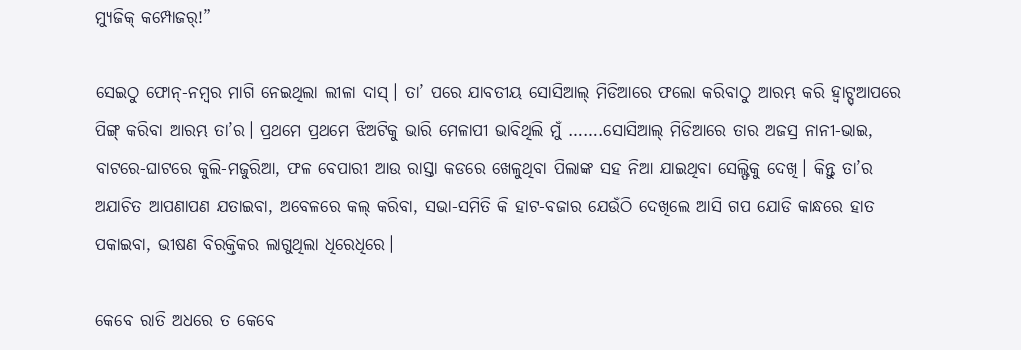ମ୍ୟୁଜିକ୍ କମ୍ପୋଜର୍!”

ସେଇଠୁ ଫୋନ୍-ନମ୍ବର ମାଗି ନେଇଥିଲା ଲୀଳା ଦାସ୍। ତା’ ପରେ ଯାବତୀୟ ସୋସିଆଲ୍ ମିଡିଆରେ ଫଲୋ କରିବାଠୁ ଆରମ୍ଭ କରି ହ୍ବାଟ୍ସ୍ଆପରେ ପିଙ୍ଗ୍ କରିବା ଆରମ୍ଭ ତା’ର। ପ୍ରଥମେ ପ୍ରଥମେ ଝିଅଟିକୁ ଭାରି ମେଳାପୀ ଭାବିଥିଲି ମୁଁ …….ସୋସିଆଲ୍ ମିଡିଆରେ ତାର ଅଜସ୍ର ନାନୀ-ଭାଇ, ବାଟରେ-ଘାଟରେ କୁଲି-ମଜୁରିଆ, ଫଳ ବେପାରୀ ଆଉ ରାସ୍ତା କଡରେ ଖେଳୁଥିବା ପିଲାଙ୍କ ସହ ନିଆ ଯାଇଥିବା ସେଲ୍ଫିକୁ ଦେଖି। କିନ୍ତୁ ତା’ର ଅଯାଚିତ ଆପଣାପଣ ଯତାଇବା, ଅବେଳରେ କଲ୍ କରିବା, ସଭା-ସମିତି କି ହାଟ-ବଜାର ଯେଉଁଠି ଦେଖିଲେ ଆସି ଗପ ଯୋଡି କାନ୍ଧରେ ହାତ ପକାଇବା, ଭୀଷଣ ବିରକ୍ତିକର ଲାଗୁଥିଲା ଧିରେଧିରେ।

କେବେ ରାତି ଅଧରେ ତ କେବେ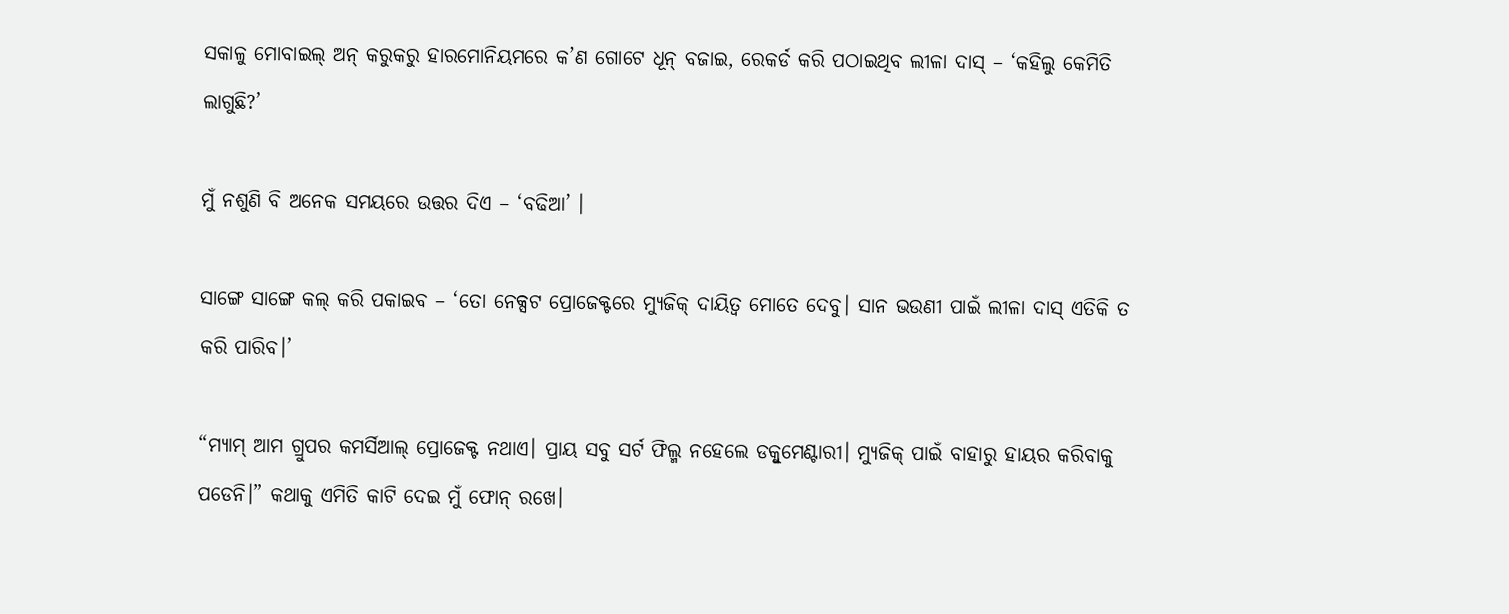ସକାଳୁ ମୋବାଇଲ୍ ଅନ୍ କରୁକରୁ ହାରମୋନିୟମରେ କ’ଣ ଗୋଟେ ଧୂନ୍ ବଜାଇ, ରେକର୍ଡ କରି ପଠାଇଥିବ ଲୀଳା ଦାସ୍ – ‘କହିଲୁ କେମିତି ଲାଗୁଛି?’

ମୁଁ ନଶୁଣି ବି ଅନେକ ସମୟରେ ଉତ୍ତର ଦିଏ – ‘ବଢିଆ’ ।

ସାଙ୍ଗେ ସାଙ୍ଗେ କଲ୍ କରି ପକାଇବ – ‘ତୋ ନେକ୍ସଟ ପ୍ରୋଜେକ୍ଟରେ ମ୍ୟୁଜିକ୍ ଦାୟିତ୍ୱ ମୋତେ ଦେବୁ। ସାନ ଭଉଣୀ ପାଇଁ ଲୀଳା ଦାସ୍ ଏତିକି ତ କରି ପାରିବ।’

“ମ୍ୟାମ୍ ଆମ ଗ୍ରୁପର କମର୍ସିଆଲ୍ ପ୍ରୋଜେକ୍ଟ ନଥାଏ। ପ୍ରାୟ ସବୁ ସର୍ଟ ଫିଲ୍ମ ନହେଲେ ଡକ୍ବୁମେଣ୍ଟାରୀ। ମ୍ୟୁଜିକ୍ ପାଇଁ ବାହାରୁ ହାୟର କରିବାକୁ ପଡେନି।” କଥାକୁ ଏମିତି କାଟି ଦେଇ ମୁଁ ଫୋନ୍ ରଖେ।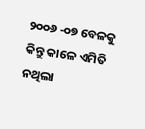୨୦୦୬ -୦୭ ବେଳକୁ କିନ୍ତୁ କାଳେ ଏମିତି ନଥିଲା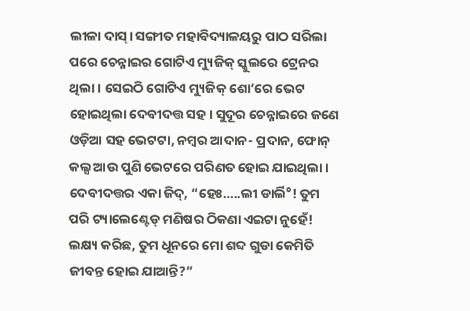ଲୀଳା ଦାସ୍। ସଙ୍ଗୀତ ମହାବିଦ୍ୟାଳୟରୁ ପାଠ ସରିଲା ପରେ ଚେନ୍ନାଇର ଗୋଟିଏ ମ୍ୟୁଜିକ୍ ସ୍କୁଲରେ ଟ୍ରେନର ଥିଲା। ସେଇଠି ଗୋଟିଏ ମ୍ୟୁଜିକ୍ ଶୋ’ରେ ଭେଟ ହୋଇଥିଲା ଦେବୀଦତ୍ତ ସହ। ସୁଦୂର ଚେନ୍ନାଇରେ ଜଣେ ଓଡ଼ିଆ ସହ ଭେଟଟା, ନମ୍ବର ଆଦାନ- ପ୍ରଦାନ, ଫୋନ୍ କଲ୍ସ ଆଉ ପୁଣି ଭେଟରେ ପରିଣତ ହୋଇ ଯାଇଥିଲା। ଦେବୀଦତ୍ତର ଏକା ଜିଦ୍, “ହେଃ…..ଲୀ ଡାର୍ଲି°! ତୁମ ପରି ଟ୍ୟାଲେଣ୍ଟେଡ୍ ମଣିଷର ଠିକଣା ଏଇଟା ନୁହେଁ! ଲକ୍ଷ୍ୟ କରିଛ, ତୁମ ଧୂନରେ ମୋ ଶବ୍ଦ ଗୁଡା କେମିତି ଜୀବନ୍ତ ହୋଇ ଯାଆନ୍ତି?”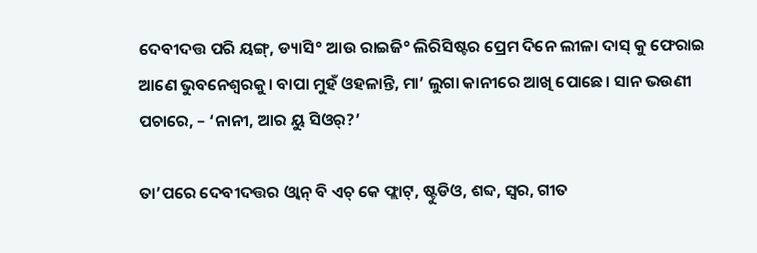ଦେବୀଦତ୍ତ ପରି ୟଙ୍ଗ୍, ଡ୍ୟାସି° ଆଉ ରାଇଜି° ଲିରିସିଷ୍ଟର ପ୍ରେମ ଦିନେ ଲୀଳା ଦାସ୍ କୁ ଫେରାଇ ଆଣେ ଭୁବନେଶ୍ୱରକୁ। ବାପା ମୁହଁ ଓହଳାନ୍ତି, ମା’ ଲୁଗା କାନୀରେ ଆଖି ପୋଛେ। ସାନ ଭଉଣୀ ପଚାରେ, – ‘ନାନୀ, ଆର ୟୁ ସିଓର୍?’

ତା’ପରେ ଦେବୀଦତ୍ତର ଓ୍ବାନ୍ ବି ଏଚ୍ କେ ଫ୍ଲାଟ୍, ଷ୍ଟୁଡିଓ, ଶବ୍ଦ, ସ୍ବର, ଗୀତ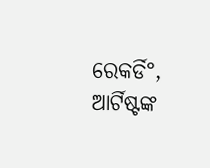ରେକର୍ଡି°, ଆର୍ଟିଷ୍ଟଙ୍କ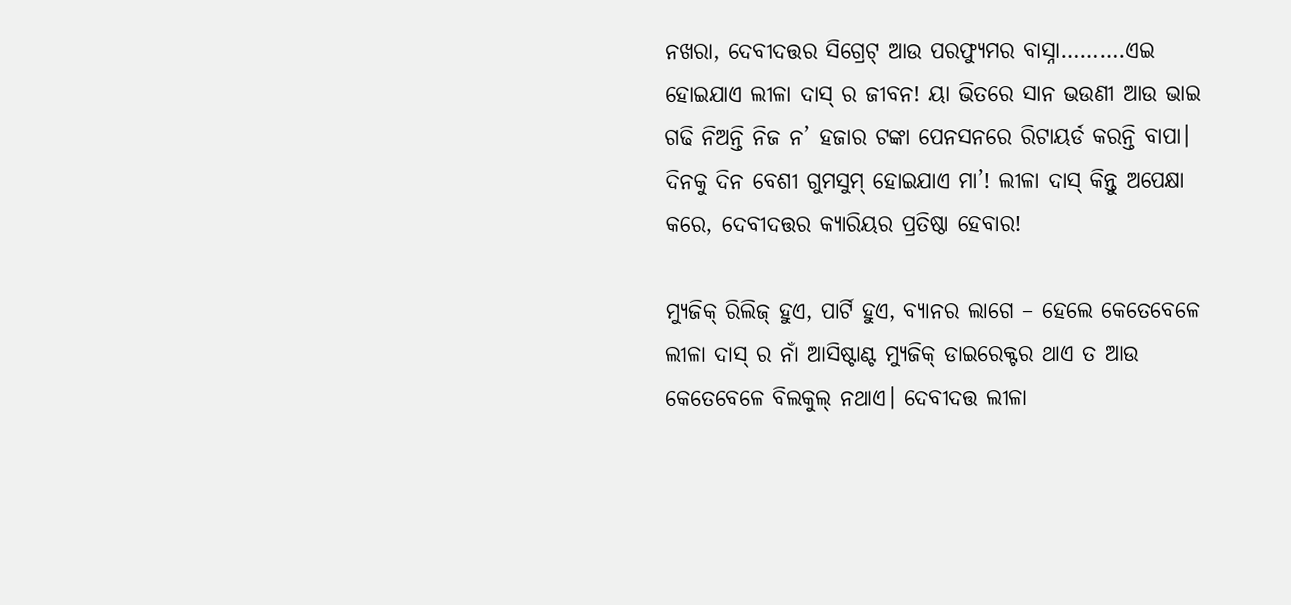ନଖରା, ଦେବୀଦତ୍ତର ସିଗ୍ରେଟ୍ ଆଉ ପରଫ୍ୟୁମର ବାସ୍ନା……….ଏଇ ହୋଇଯାଏ ଲୀଳା ଦାସ୍ ର ଜୀବନ! ୟା ଭିତରେ ସାନ ଭଉଣୀ ଆଉ ଭାଇ ଗଢି ନିଅନ୍ତି ନିଜ ନ’ ହଜାର ଟଙ୍କା ପେନସନରେ ରିଟାୟର୍ଡ କରନ୍ତି ବାପା। ଦିନକୁ ଦିନ ବେଶୀ ଗୁମସୁମ୍ ହୋଇଯାଏ ମା’! ଲୀଳା ଦାସ୍ କିନ୍ତୁ ଅପେକ୍ଷା କରେ, ଦେବୀଦତ୍ତର କ୍ୟାରିୟର ପ୍ରତିଷ୍ଠା ହେବାର!

ମ୍ୟୁଜିକ୍ ରିଲିଜ୍ ହୁଏ, ପାର୍ଟି ହୁଏ, ବ୍ୟାନର ଲାଗେ – ହେଲେ କେତେବେଳେ ଲୀଳା ଦାସ୍ ର ନାଁ ଆସିଷ୍ଟାଣ୍ଟ ମ୍ୟୁଜିକ୍ ଡାଇରେକ୍ଟର ଥାଏ ତ ଆଉ କେତେବେଳେ ବିଲକୁଲ୍ ନଥାଏ। ଦେବୀଦତ୍ତ ଲୀଳା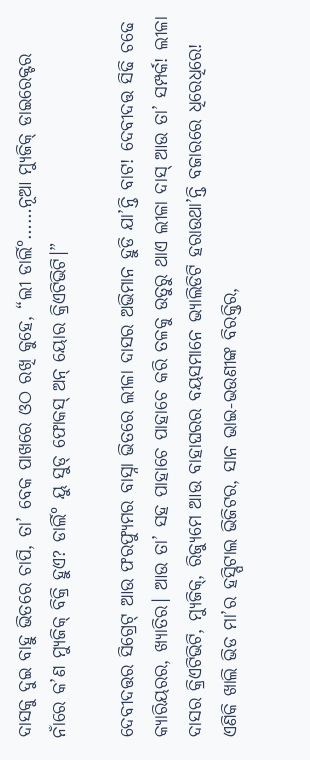ଦାସକୁ ଦୁଇ ବାହୁ ଭିତରେ ଚାପି, ତା’ ବେକ ପାଖରେ ଓଠ ରଖି କୁହେ, “ଲୀ ଡାର୍ଲି°……ନୂଆ ମ୍ୟୁଜିକ୍ ଡାଇରେକ୍ଟର ନାଁରେ କ’ଣ ମ୍ୟୁଜିକ୍ ବିକ୍ରି ହୁଏ? ଡାର୍ଲି° ୟୁ ସୁଡ୍ ଫୋକସ୍ ଅନ୍ ୟୋର କ୍ରିଏଟିଭିଟି।”

ଦେବୀଦତ୍ତର ସିଗ୍ରେଟ୍ ଆଉ ଫରଫ୍ୟୁମର ବାସ୍ନା ଭିତରେ ଲୀଳା ଦାସର ଅଭିମାନ ହୁଡି ଯା’ନ୍ତି ବାଟ! ଦେବୀଦତ୍ତ ସିଢି ଚଢେ କ୍ୟାରିୟରର, ଖ୍ୟାତିର। ଆଉ ତା’ ସହ ପାହାଚେ ପାହାଚେ କରି ତଳକୁ ଉତୁରୁ ଥାଏ ଲୀଳା ଦାସ୍ ଆଉ ତା’ ସମ୍ପର୍କ! ଲୀଳା ଦାସର କ୍ରିଏଟିଭିଟି, ମ୍ୟୁଜିକ୍, ରିଜ୍ୟୁମେ ଆଉ ବାହାଘରର ବୟସମାନେ ଭ୍ୟାଲିଡିଟି ହରାଉଥା’ନ୍ତି ବଜାରରେ ଧିରେଧିରେ! ଏଣିକି ଖାଲି ଭିଡ ମା’ର ହସ୍ପିଟାଲ ଭିଜିଟର, ସାନ ଭାଇ-ଭଉଣୀଙ୍କ ବିରକ୍ତିର,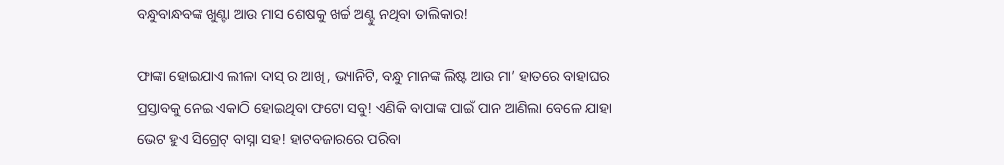ବନ୍ଧୁବାନ୍ଧବଙ୍କ ଖୁଣ୍ଟା ଆଉ ମାସ ଶେଷକୁ ଖର୍ଚ୍ଚ ଅଣ୍ଟୁ ନଥିବା ତାଲିକାର!

ଫାଙ୍କା ହୋଇଯାଏ ଲୀଳା ଦାସ୍ ର ଆଖି, ଭ୍ୟାନିଟି, ବନ୍ଧୁ ମାନଙ୍କ ଲିଷ୍ଟ ଆଉ ମା’ ହାତରେ ବାହାଘର ପ୍ରସ୍ତାବକୁ ନେଇ ଏକାଠି ହୋଇଥିବା ଫଟୋ ସବୁ! ଏଣିକି ବାପାଙ୍କ ପାଇଁ ପାନ ଆଣିଲା ବେଳେ ଯାହା ଭେଟ ହୁଏ ସିଗ୍ରେଟ୍ ବାସ୍ନା ସହ! ହାଟବଜାରରେ ପରିବା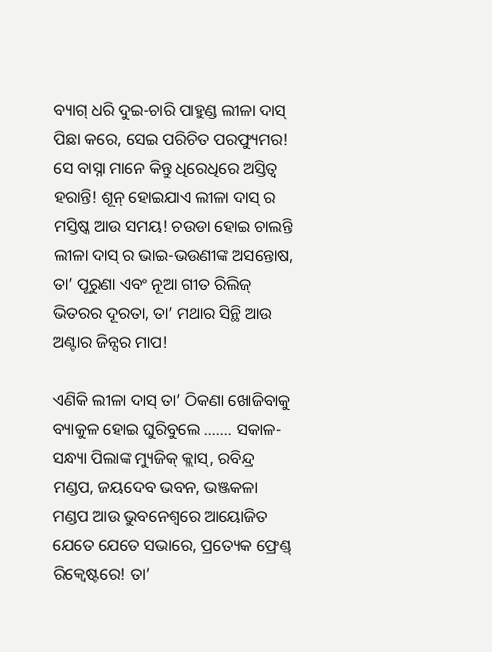ବ୍ୟାଗ୍ ଧରି ଦୁଇ-ଚାରି ପାହୁଣ୍ଡ ଲୀଳା ଦାସ୍ ପିଛା କରେ, ସେଇ ପରିଚିତ ପରଫ୍ୟୁମର! ସେ ବାସ୍ନା ମାନେ କିନ୍ତୁ ଧିରେଧିରେ ଅସ୍ତିତ୍ବ ହରାନ୍ତି! ଶୂନ୍ ହୋଇଯାଏ ଲୀଳା ଦାସ୍ ର ମସ୍ତିଷ୍କ ଆଉ ସମୟ! ଚଉଡା ହୋଇ ଚାଲନ୍ତି ଲୀଳା ଦାସ୍ ର ଭାଇ-ଭଉଣୀଙ୍କ ଅସନ୍ତୋଷ, ତା’ ପୂରୁଣା ଏବଂ ନୂଆ ଗୀତ ରିଲିଜ୍ ଭିତରର ଦୂରତା, ତା’ ମଥାର ସିନ୍ଥି ଆଉ ଅଣ୍ଟାର ଜିନ୍ସର ମାପ!

ଏଣିକି ଲୀଳା ଦାସ୍ ତା’ ଠିକଣା ଖୋଜିବାକୁ ବ୍ୟାକୁଳ ହୋଇ ଘୁରିବୁଲେ ……. ସକାଳ-ସନ୍ଧ୍ୟା ପିଲାଙ୍କ ମ୍ୟୁଜିକ୍ କ୍ଲାସ୍, ରବିନ୍ଦ୍ର ମଣ୍ଡପ, ଜୟଦେବ ଭବନ, ଭଞ୍ଜକଳା ମଣ୍ଡପ ଆଉ ଭୁବନେଶ୍ୱରେ ଆୟୋଜିତ ଯେତେ ଯେତେ ସଭାରେ, ପ୍ରତ୍ୟେକ ଫ୍ରେଣ୍ଡ୍ ରିକ୍ବେଷ୍ଟରେ! ତା’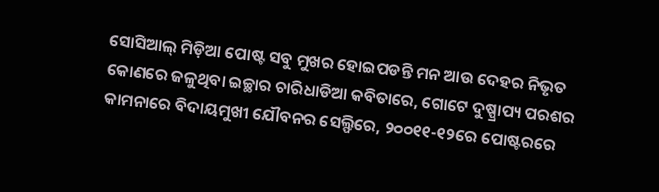ସୋସିଆଲ୍ ମିଡ଼ିଆ ପୋଷ୍ଟ ସବୁ ମୁଖର ହୋଇପଡନ୍ତି ମନ ଆଉ ଦେହର ନିଭୃତ କୋଣରେ ଜଳୁଥିବା ଇଚ୍ଛାର ଚାରିଧାଡିଆ କବିତାରେ, ଗୋଟେ ଦୁଷ୍ପ୍ରାପ୍ୟ ପରଶର କାମନାରେ ବିଦାୟମୁଖୀ ଯୌବନର ସେଲ୍ଫିରେ, ୨୦୦୧୧-୧୨ରେ ପୋଷ୍ଟରରେ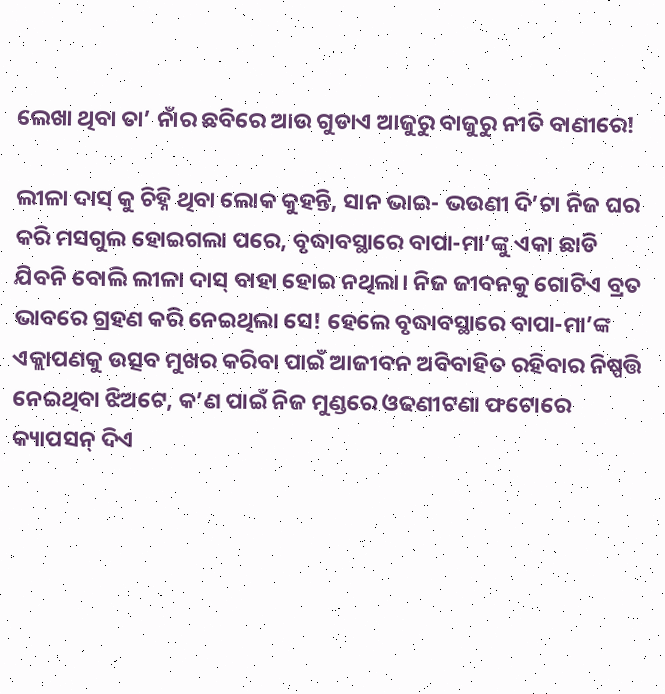ଲେଖା ଥିବା ତା’ ନାଁର ଛବିରେ ଆଉ ଗୁଡାଏ ଆଜୁରୁ ବାଜୁରୁ ନୀତି ବାଣୀରେ!

ଲୀଳା ଦାସ୍ କୁ ଚିହ୍ନି ଥିବା ଲୋକ କୁହନ୍ତି, ସାନ ଭାଇ- ଭଉଣୀ ଦି’ଟା ନିଜ ଘର କରି ମସଗୁଲ ହୋଇଗଲା ପରେ, ବୃଦ୍ଧାବସ୍ଥାରେ ବାପା-ମା’ଙ୍କୁ ଏକା ଛାଡି ଯିବନି ବୋଲି ଲୀଳା ଦାସ୍ ବାହା ହୋଇ ନଥିଲା। ନିଜ ଜୀବନକୁ ଗୋଟିଏ ବ୍ରତ ଭାବରେ ଗ୍ରହଣ କରି ନେଇଥିଲା ସେ! ହେଲେ ବୃଦ୍ଧାବସ୍ଥାରେ ବାପା-ମା’ଙ୍କ ଏକ୍ଲାପଣକୁ ଉତ୍ସବ ମୁଖର କରିବା ପାଇଁ ଆଜୀବନ ଅବିବାହିତ ରହିବାର ନିଷ୍ପତ୍ତି ନେଇଥିବା ଝିଅଟେ, କ’ଣ ପାଇଁ ନିଜ ମୁଣ୍ଡରେ ଓଢଣୀଟଣା ଫଟୋରେ କ୍ୟାପସନ୍ ଦିଏ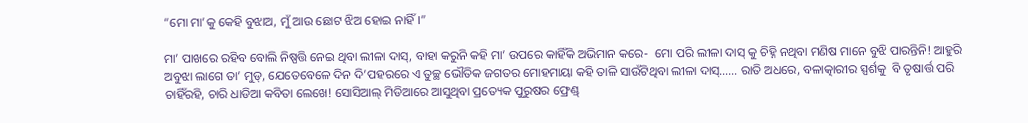“ମୋ ମା’କୁ କେହି ବୁଝାଅ, ମୁଁ ଆଉ ଛୋଟ ଝିଅ ହୋଇ ନାହିଁ।”

ମା’ ପାଖରେ ରହିବ ବୋଲି ନିଷ୍ପତ୍ତି ନେଇ ଥିବା ଲୀଳା ଦାସ୍, ବାହା କରୁନି କହି ମା’ ଉପରେ କାହିଁକି ଅଭିମାନ କରେ-  ମୋ ପରି ଲୀଳା ଦାସ୍ କୁ ଚିହ୍ନି ନଥିବା ମଣିଷ ମାନେ ବୁଝି ପାରନ୍ତିନି! ଆହୁରି ଅବୁଝା ଲାଗେ ତା’ ମୁଡ୍, ଯେତେବେଳେ ଦିନ ଦି’ପହରରେ ଏ ତୁଚ୍ଛ ଭୌତିକ ଜଗତର ମୋହମାୟା କହି ତାଳି ସାଉଁଟିଥିବା ଲୀଳା ଦାସ୍…… ରାତି ଅଧରେ, ବଳାତ୍କାରୀର ସ୍ପର୍ଶକୁ  ବି ତୃଷାର୍ତ୍ତ ପରି ଚାହିଁରହି, ଚାରି ଧାଡିଆ କବିତା ଲେଖେ! ସୋସିଆଲ୍ ମିଡିଆରେ ଆସୁଥିବା ପ୍ରତ୍ୟେକ ପୁରୁଷର ଫ୍ରେଣ୍ଡ୍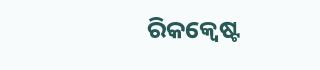ରିକକ୍ବେଷ୍ଟ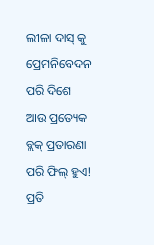ଲୀଳା ଦାସ୍ କୁ ପ୍ରେମନିବେଦନ ପରି ଦିଶେ ଆଉ ପ୍ରତ୍ୟେକ ବ୍ଲକ୍ ପ୍ରତାରଣା ପରି ଫିଲ୍ ହୁଏ! ପ୍ରତି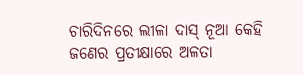ଚାରିଦିନରେ ଲୀଳା ଦାସ୍ ନୂଆ କେହି ଜଣେର ପ୍ରତୀକ୍ଷାରେ ଅଳତା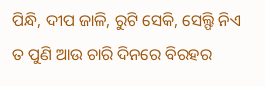ପିନ୍ଧି, ଦୀପ ଜାଳି, ରୁଟି ସେକି, ସେଲ୍ଫି ନିଏ ତ ପୁଣି ଆଉ ଚାରି ଦିନରେ ବିରହର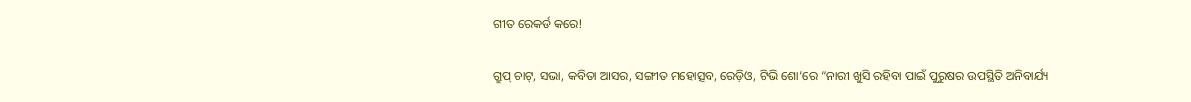ଗୀତ ରେକର୍ଡ କରେ!

ଗ୍ରୁପ୍ ଚାଟ୍, ସଭା, କବିତା ଆସର, ସଙ୍ଗୀତ ମହୋତ୍ସବ, ରେଡ଼ିଓ, ଟିଭି ଶୋ’ରେ “ନାରୀ ଖୁସି ରହିବା ପାଇଁ ପୁରୁଷର ଉପସ୍ଥିତି ଅନିବାର୍ଯ୍ୟ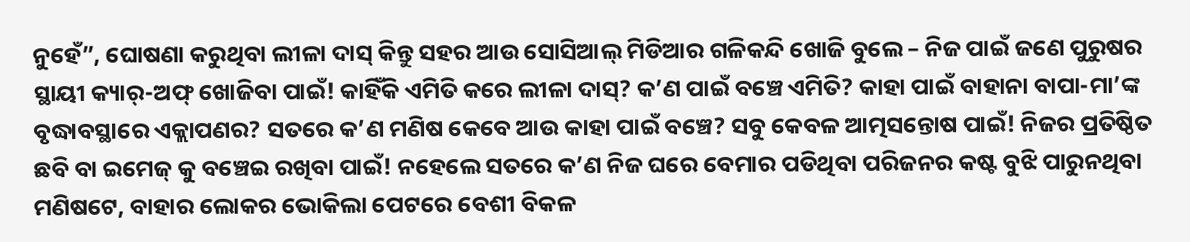ନୁହେଁ”, ଘୋଷଣା କରୁଥିବା ଲୀଳା ଦାସ୍ କିନ୍ତୁ ସହର ଆଉ ସୋସିଆଲ୍ ମିଡିଆର ଗଳିକନ୍ଦି ଖୋଜି ବୁଲେ – ନିଜ ପାଇଁ ଜଣେ ପୁରୁଷର ସ୍ଥାୟୀ କ୍ୟାର୍-ଅଫ୍ ଖୋଜିବା ପାଇଁ! କାହିଁକି ଏମିତି କରେ ଲୀଳା ଦାସ୍? କ’ଣ ପାଇଁ ବଞ୍ଚେ ଏମିତି? କାହା ପାଇଁ ବାହାନା ବାପା-ମା’ଙ୍କ ବୃଦ୍ଧାବସ୍ଥାରେ ଏକ୍ଲାପଣର? ସତରେ କ’ଣ ମଣିଷ କେବେ ଆଉ କାହା ପାଇଁ ବଞ୍ଚେ? ସବୁ କେବଳ ଆତ୍ମସନ୍ତୋଷ ପାଇଁ! ନିଜର ପ୍ରତିଷ୍ଠିତ ଛବି ବା ଇମେଜ୍ କୁ ବଞ୍ଚେଇ ରଖିବା ପାଇଁ! ନହେଲେ ସତରେ କ’ଣ ନିଜ ଘରେ ବେମାର ପଡିଥିବା ପରିଜନର କଷ୍ଟ ବୁଝି ପାରୁନଥିବା ମଣିଷଟେ, ବାହାର ଲୋକର ଭୋକିଲା ପେଟରେ ବେଶୀ ବିକଳ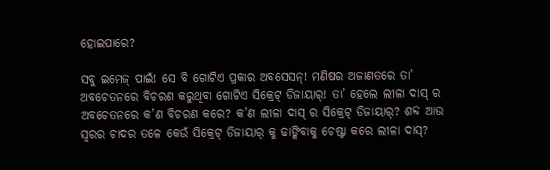ହୋଇପାରେ?

ସବୁ ଇମେଜ୍ ପାଇଁ! ସେ ବି ଗୋଟିଏ ପ୍ରକାର ଅବସେସନ୍! ମଣିଷର ଅଜାଣତରେ ତା’ ଅବଚେତନରେ ବିଚରଣ କରୁଥିବା ଗୋଟିଏ ସିକ୍ରେଟ୍ ଡିଜାୟାର୍! ତା’ ହେଲେ ଲୀଳା ଦାସ୍ ର ଅବଚେତନରେ କ’ଣ ବିଚରଣ କରେ? କ’ଣ ଲୀଳା ଦାସ୍ ର ସିକ୍ରେଟ୍ ଡିଜାୟାର୍? ଶବ୍ଦ ଆଉ ସ୍ବରର ଚାଦର ତଳେ କେଉଁ ସିକ୍ରେଟ୍ ଡିଜାୟାର୍ କୁ ଢାଙ୍କିବାକୁ ଚେଷ୍ଟା କରେ ଲୀଳା ଦାସ୍?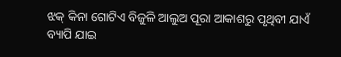ଝକ୍ କିନା ଗୋଟିଏ ବିଜୁଳି ଆଲୁଅ ପୂରା ଆକାଶରୁ ପୃଥିବୀ ଯାଏଁ ବ୍ୟାପି ଯାଇ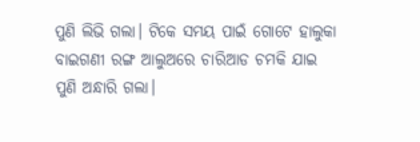ପୁଣି ଲିଭି ଗଲା। ଟିକେ ସମୟ ପାଇଁ ଗୋଟେ ହାଲୁକା ବାଇଗଣୀ ରଙ୍ଗ ଆଲୁଅରେ ଚାରିଆଡ ଚମକି ଯାଇ ପୁଣି ଅନ୍ଧାରି ଗଲା।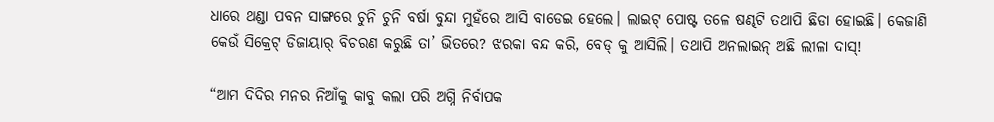ଧାରେ ଥଣ୍ଡା ପବନ ସାଙ୍ଗରେ ଚୁନି ଚୁନି ବର୍ଷା ବୁନ୍ଦା ମୁହଁରେ ଆସି ବାଡେଇ ହେଲେ। ଲାଇଟ୍ ପୋଷ୍ଟ ତଳେ ଷଣ୍ଢଟି ତଥାପି ଛିଡା ହୋଇଛି। କେଜାଣି କେଉଁ ସିକ୍ରେଟ୍ ଡିଜାୟାର୍ ବିଚରଣ କରୁଛି ତା’ ଭିତରେ? ଝରକା ବନ୍ଦ କରି, ବେଡ୍ କୁ ଆସିଲି। ତଥାପି ଅନଲାଇନ୍ ଅଛି ଲୀଳା ଦାସ୍!

“ଆମ ଦିଦିର ମନର ନିଆଁକୁ କାବୁ କଲା ପରି ଅଗ୍ନି ନିର୍ବାପକ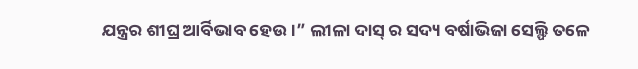ଯନ୍ତ୍ରର ଶୀଘ୍ର ଆର୍ବିଭାବ ହେଉ।” ଲୀଳା ଦାସ୍ ର ସଦ୍ୟ ବର୍ଷାଭିଜା ସେଲ୍ଫି ତଳେ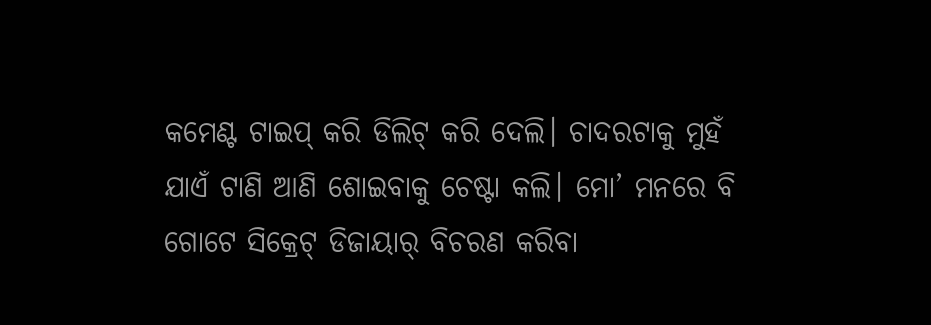କମେଣ୍ଟ ଟାଇପ୍ କରି ଡିଲିଟ୍ କରି ଦେଲି। ଚାଦରଟାକୁ ମୁହଁ ଯାଏଁ ଟାଣି ଆଣି ଶୋଇବାକୁ ଚେଷ୍ଟା କଲି। ମୋ’ ମନରେ ବି ଗୋଟେ ସିକ୍ରେଟ୍ ଡିଜାୟାର୍ ବିଚରଣ କରିବା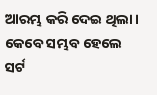ଆରମ୍ଭ କରି ଦେଇ ଥିଲା। କେବେ ସମ୍ଭବ ହେଲେ ସର୍ଟ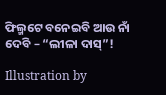ଫିଲ୍ମଟେ ବନେଇବି ଆଉ ନାଁ ଦେବି – “ଲୀଳା ଦାସ୍”!

Illustration by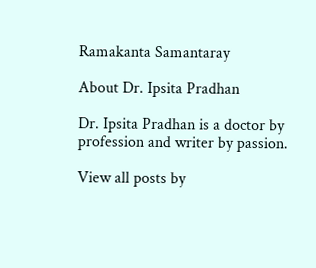Ramakanta Samantaray

About Dr. Ipsita Pradhan

Dr. Ipsita Pradhan is a doctor by profession and writer by passion.

View all posts by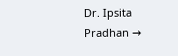Dr. Ipsita Pradhan →